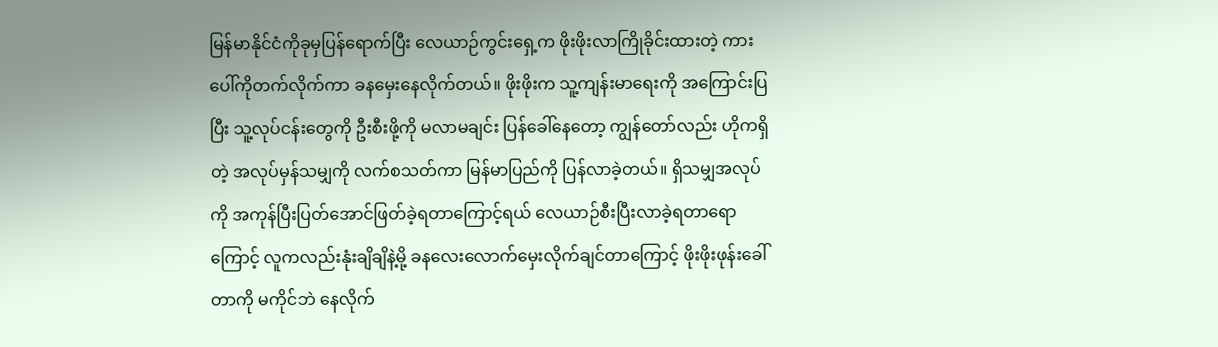မြန်မာနိုင်ငံကိုခုမှပြန်ရောက်ပြီး လေယာဉ်ကွင်းရှေ့က ဖိုးဖိုးလာကြိုခိုင်းထားတဲ့ ကားပေါ်ကိုတက်လိုက်ကာ ခနမှေးနေလိုက်တယ်။ ဖိုးဖိုးက သူ့ကျန်းမာရေးကို အကြောင်းပြပြီး သူ့လုပ်ငန်းတွေကို ဦးစီးဖို့ကို မလာမချင်း ပြန်ခေါ်နေတော့ ကျွန်တော်လည်း ဟိုကရှိတဲ့ အလုပ်မှန်သမျှကို လက်စသတ်ကာ မြန်မာပြည်ကို ပြန်လာခဲ့တယ်။ ရှိသမျှအလုပ်ကို အကုန်ပြီးပြတ်အောင်ဖြတ်ခဲ့ရတာကြောင့်ရယ် လေယာဉ်စီးပြီးလာခဲ့ရတာရောကြောင့် လူကလည်းနုံးချိချိနဲ့မို့ ခနလေးလောက်မှေးလိုက်ချင်တာကြောင့် ဖိုးဖိုးဖုန်းခေါ်တာကို မကိုင်ဘဲ နေလိုက်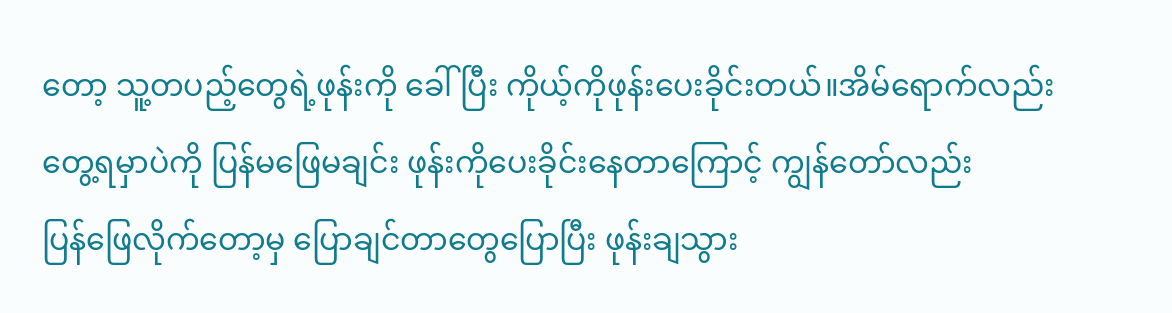တော့ သူ့တပည့်တွေရဲ့ဖုန်းကို ခေါ်ပြီး ကိုယ့်ကိုဖုန်းပေးခိုင်းတယ်။အိမ်ရောက်လည်း တွေ့ရမှာပဲကို ပြန်မဖြေမချင်း ဖုန်းကိုပေးခိုင်းနေတာကြောင့် ကျွန်တော်လည်း
ပြန်ဖြေလိုက်တော့မှ ပြောချင်တာတွေပြောပြီး ဖုန်းချသွား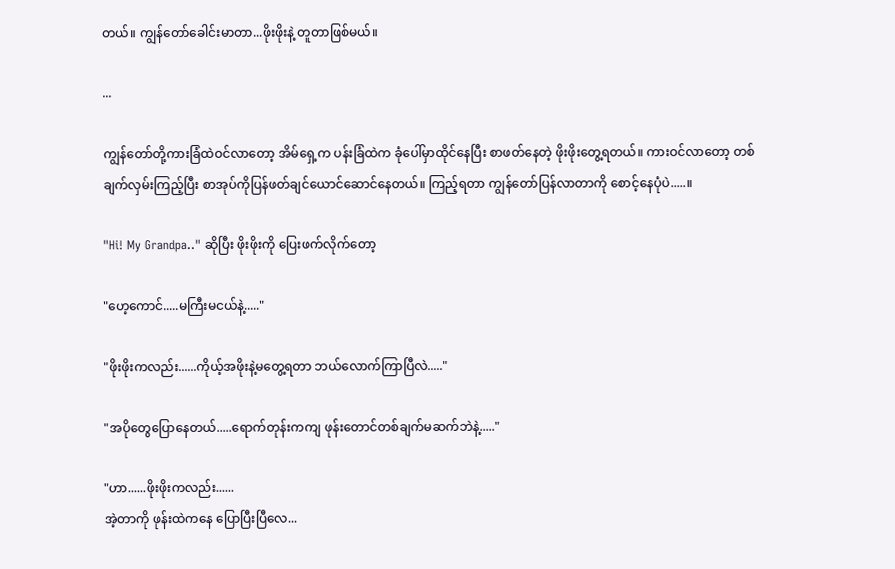တယ်။ ကျွန်တော်ခေါင်းမာတာ...ဖိုးဖိုးနဲ့ တူတာဖြစ်မယ်။

...

ကျွန်တော်တို့ကားခြံထဲဝင်လာတော့ အိမ်ရှေ့က ပန်းခြံထဲက ခုံပေါ်မှာထိုင်နေပြီး စာဖတ်နေတဲ့ ဖိုးဖိုးတွေ့ရတယ်။ ကားဝင်လာတော့ တစ်ချက်လှမ်းကြည့်ပြီး စာအုပ်ကိုပြန်ဖတ်ချင်ယောင်ဆောင်နေတယ်။ ကြည့်ရတာ ကျွန်တော်ပြန်လာတာကို စောင့်နေပုံပဲ.....။

"Hi! My Grandpa.." ဆိုပြီး ဖိုးဖိုးကို ပြေးဖက်လိုက်တော့

"ဟေ့ကောင်.....မကြီးမငယ်နဲ့....."

"ဖိုးဖိုးကလည်း......ကိုယ့်အဖိုးနဲ့မတွေ့ရတာ ဘယ်လောက်ကြာပြီလဲ....."

"အပိုတွေပြောနေတယ်.....ရောက်တုန်းကကျ ဖုန်းတောင်တစ်ချက်မဆက်ဘဲနဲ့....."

"ဟာ......ဖိုးဖိုးကလည်း......
အဲ့တာကို ဖုန်းထဲကနေ ပြောပြီးပြီလေ...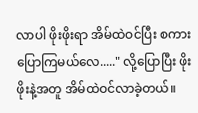လာပါ ဖိုးဖိုးရာ အိမ်ထဲဝင်ပြီး စကားပြောကြမယ်လေ....." လို့ပြောပြီး ဖိုးဖိုးနဲ့အတူ အိမ်ထဲဝင်လာခဲ့တယ်။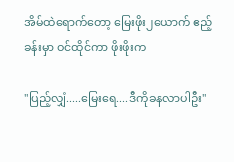အိမ်ထဲရောက်တော့ မြေးဖိုး၂ယောက် ဧည့်ခန်းမှာ ဝင်ထိုင်ကာ ဖိုးဖိုးက

"ပြည့်လျှံ.....မြေးရေ....ဒီကိုခနလာပါဦး"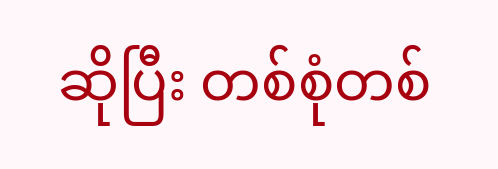ဆိုပြီး တစ်စုံတစ်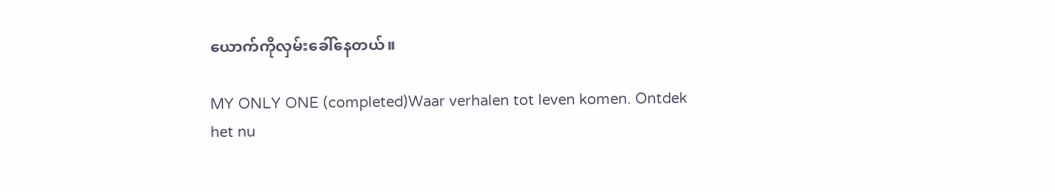ယောက်ကိုလှမ်းခေါ်နေတယ်။

MY ONLY ONE (completed)Waar verhalen tot leven komen. Ontdek het nu